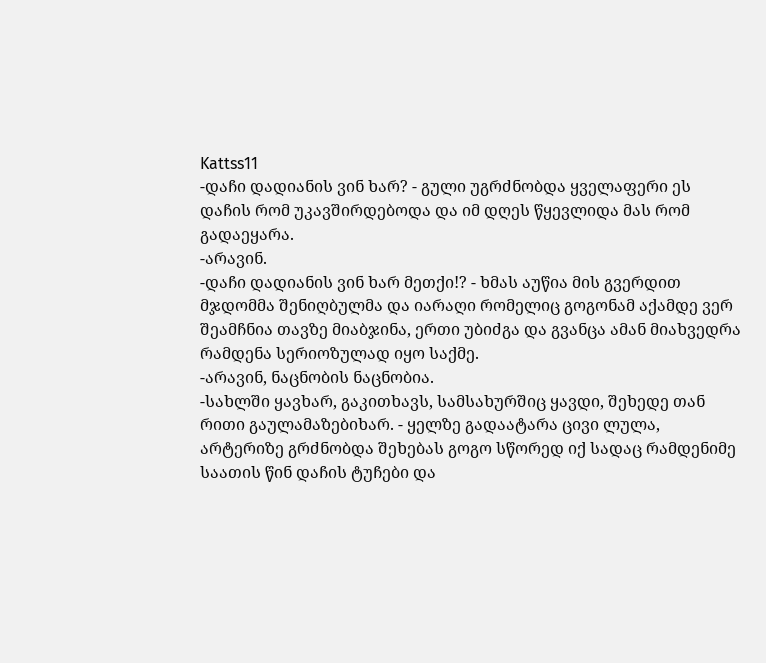Kattss11
-დაჩი დადიანის ვინ ხარ? - გული უგრძნობდა ყველაფერი ეს დაჩის რომ უკავშირდებოდა და იმ დღეს წყევლიდა მას რომ გადაეყარა.
-არავინ.
-დაჩი დადიანის ვინ ხარ მეთქი!? - ხმას აუწია მის გვერდით მჯდომმა შენიღბულმა და იარაღი რომელიც გოგონამ აქამდე ვერ შეამჩნია თავზე მიაბჯინა, ერთი უბიძგა და გვანცა ამან მიახვედრა რამდენა სერიოზულად იყო საქმე.
-არავინ, ნაცნობის ნაცნობია.
-სახლში ყავხარ, გაკითხავს, სამსახურშიც ყავდი, შეხედე თან რითი გაულამაზებიხარ. - ყელზე გადაატარა ცივი ლულა, არტერიზე გრძნობდა შეხებას გოგო სწორედ იქ სადაც რამდენიმე საათის წინ დაჩის ტუჩები და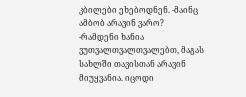კბილები ეხებოდნენ. -მაინც ამბობ არავინ ვარო?
-რამდენი ხანია ვუთვალთვალთვალებთ, მაგას სახლში თავისთან არავინ მიუყვანია. იცოდი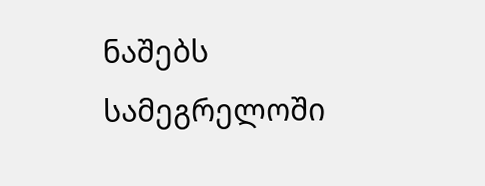ნაშებს სამეგრელოში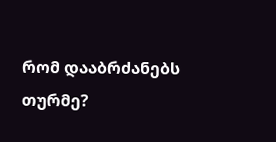რომ დააბრძანებს თურმე?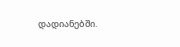დადიანებში.